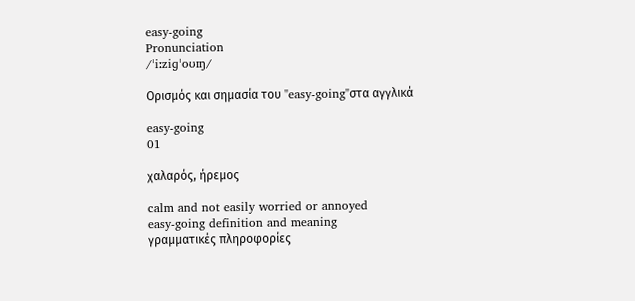easy-going
Pronunciation
/ˈiːziɡˈoʊɪŋ/

Ορισμός και σημασία του "easy-going"στα αγγλικά

easy-going
01

χαλαρός, ήρεμος

calm and not easily worried or annoyed
easy-going definition and meaning
γραμματικές πληροφορίες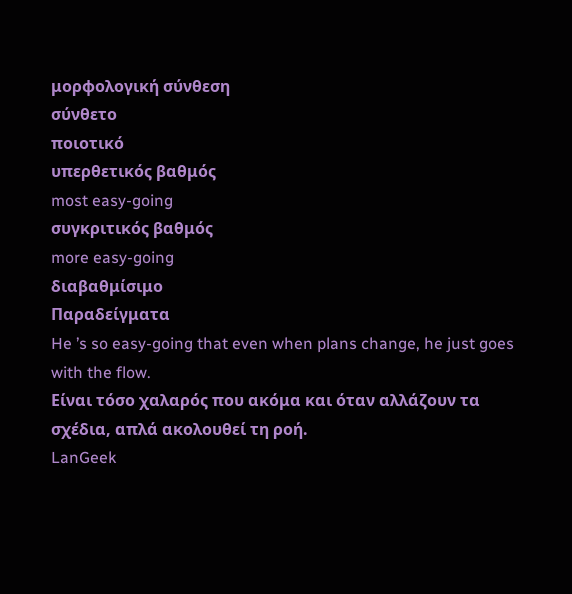μορφολογική σύνθεση
σύνθετο
ποιοτικό
υπερθετικός βαθμός
most easy-going
συγκριτικός βαθμός
more easy-going
διαβαθμίσιμο
Παραδείγματα
He ’s so easy-going that even when plans change, he just goes with the flow.
Είναι τόσο χαλαρός που ακόμα και όταν αλλάζουν τα σχέδια, απλά ακολουθεί τη ροή.
LanGeek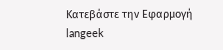Κατεβάστε την Εφαρμογή
langeek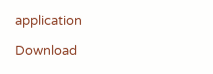application

Download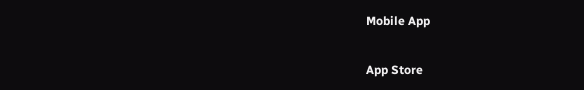Mobile App

App Store